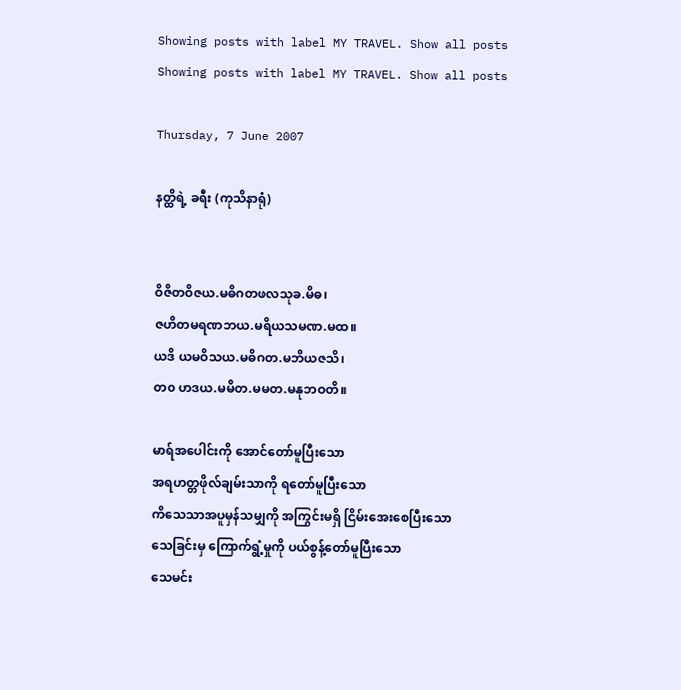Showing posts with label MY TRAVEL. Show all posts
Showing posts with label MY TRAVEL. Show all posts

Thursday, 7 June 2007

နတ္ထိရဲ့ ခရီး (ကုသိနာရုံ)


ဝိဇိတဝိဇယ.မဓိဂတဖလသုခ.မိဓ၊
ဇဟိတမရဏဘယ.မရိယသမဏ.မထ။
ယဒိ ယမဝိသယ.မဓိဂတ.မဘိယဇသိ၊
တ၀ ဟဒယ.မမိတ.မမတ.မနုဘဝတိ။

မာရ်အပေါင်းကို အောင်တော်မူပြီးသော
အရဟတ္တဖိုလ်ချမ်းသာကို ရတော်မူပြီးသော
ကိသေသာအပူမှန်သမျှကို အကြွင်းမရှိ ငြိမ်းအေးစေပြီးသော
သေခြင်းမှ ကြောက်ရွံ့မှုကို ပယ်စွန့်တော်မူပြီးသော
သေမင်း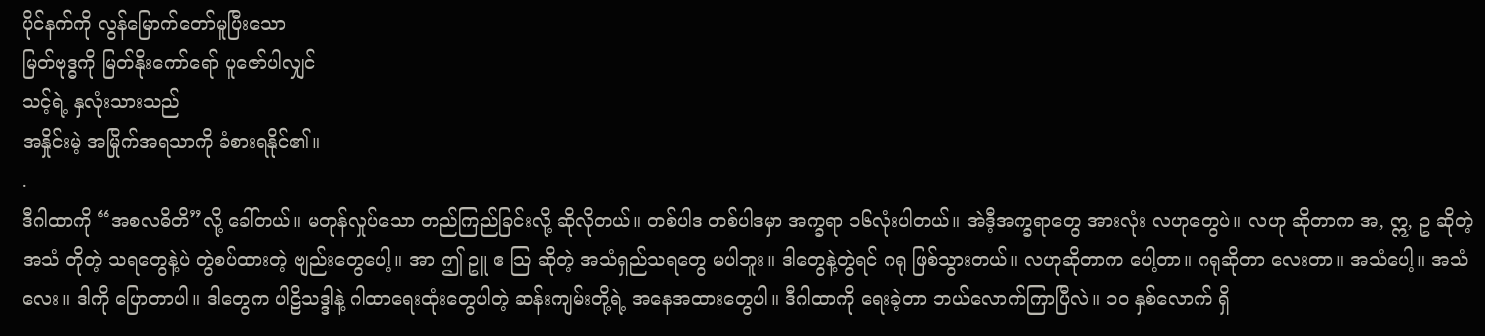ပိုင်နက်ကို လွန်မြောက်တော်မူပြီးသော
မြတ်ဗုဒ္ဓကို မြတ်နိုးကော်ရော် ပူဇော်ပါလျှင်
သင့်ရဲ့ နှလုံးသားသည်
အနှိုင်းမဲ့ အမြိုက်အရသာကို ခံစားရနိုင်၏။
.
ဒီဂါထာကို “အစလဓိတိ”လို့ ခေါ်တယ်။ မတုန်လှုပ်သော တည်ကြည်ခြင်းလို့ ဆိုလိုတယ်။ တစ်ပါဒ တစ်ပါဒမှာ အက္ခရာ ၁၆လုံးပါတယ်။ အဲဒီ့အက္ခရာတွေ အားလုံး လဟုတွေပဲ။ လဟု ဆိုတာက အ, ဣ, ဥ ဆိုတဲ့ အသံ တိုတဲ့ သရတွေနဲ့ပဲ တွဲစပ်ထားတဲ့ ဗျည်းတွေပေါ့။ အာ ဤ ဥူ ဧ သြ ဆိုတဲ့ အသံရှည်သရတွေ မပါဘူး။ ဒါတွေနဲ့တွဲရင် ဂရု ဖြစ်သွားတယ်။ လဟုဆိုတာက ပေါ့တာ။ ဂရုဆိုတာ လေးတာ။ အသံပေါ့။ အသံလေး။ ဒါကို ပြောတာပါ။ ဒါတွေက ပါဠိသဒ္ဒါနဲ့ ဂါထာရေးထုံးတွေပါတဲ့ ဆန်းကျမ်းတို့ရဲ့ အနေအထားတွေပါ။ ဒီဂါထာကို ရေးခဲ့တာ ဘယ်လောက်ကြာပြီလဲ။ ၁၀ နှစ်လောက် ရှိ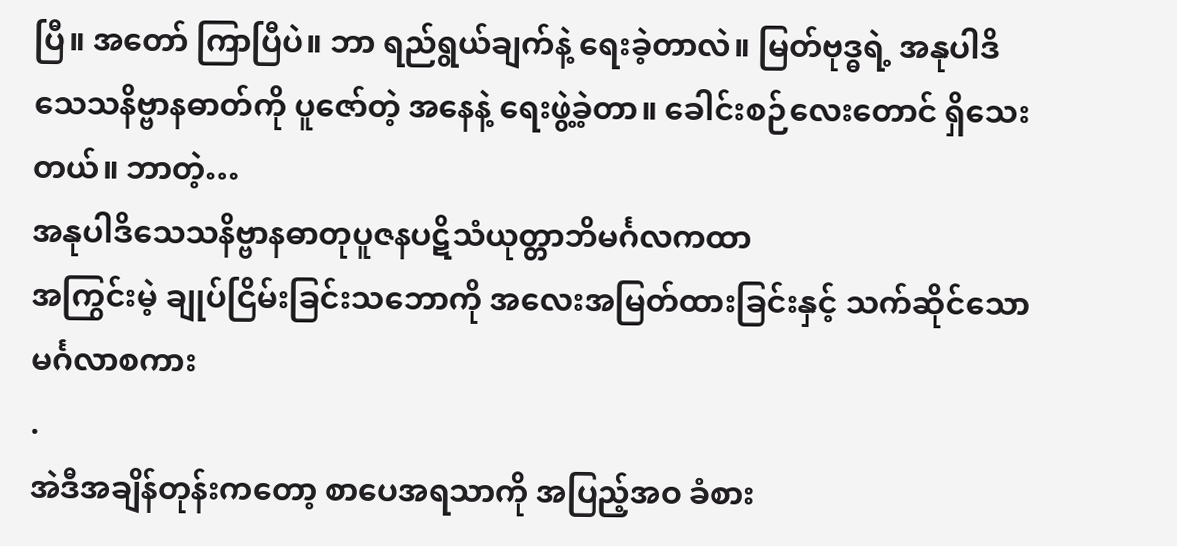ပြီ။ အတော် ကြာပြီပဲ။ ဘာ ရည်ရွယ်ချက်နဲ့ ရေးခဲ့တာလဲ။ မြတ်ဗုဒ္ဓရဲ့ အနုပါဒိသေသနိဗ္ဗာနဓာတ်ကို ပူဇော်တဲ့ အနေနဲ့ ရေးဖွဲ့ခဲ့တာ။ ခေါင်းစဉ်လေးတောင် ရှိသေးတယ်။ ဘာတဲ့…
အနုပါဒိသေသနိဗ္ဗာနဓာတုပူဇနပဋိသံယုတ္တာဘိမင်္ဂလကထာ
အကြွင်းမဲ့ ချုပ်ငြိမ်းခြင်းသဘောကို အလေးအမြတ်ထားခြင်းနှင့် သက်ဆိုင်သော မင်္ဂလာစကား
.
အဲဒီအချိန်တုန်းကတော့ စာပေအရသာကို အပြည့်အဝ ခံစား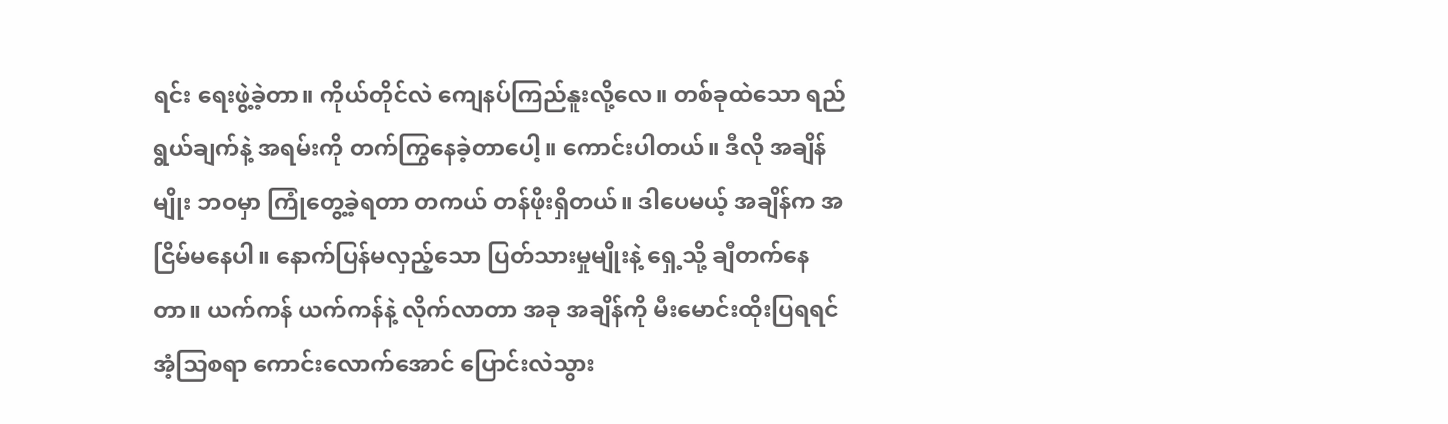ရင်း ရေးဖွဲ့ခဲ့တာ။ ကိုယ်တိုင်လဲ ကျေနပ်ကြည်နူးလို့လေ။ တစ်ခုထဲသော ရည်ရွယ်ချက်နဲ့ အရမ်းကို တက်ကြွနေခဲ့တာပေါ့။ ကောင်းပါတယ်။ ဒီလို အချိန်မျိုး ဘဝမှာ ကြုံတွေ့ခဲ့ရတာ တကယ် တန်ဖိုးရှိတယ်။ ဒါပေမယ့် အချိန်က အငြိမ်မနေပါ။ နောက်ပြန်မလှည့်သော ပြတ်သားမှုမျိုးနဲ့ ရှေ့သို့ ချီတက်နေတာ။ ယက်ကန် ယက်ကန်နဲ့ လိုက်လာတာ အခု အချိန်ကို မီးမောင်းထိုးပြရရင် အံ့သြစရာ ကောင်းလောက်အောင် ပြောင်းလဲသွား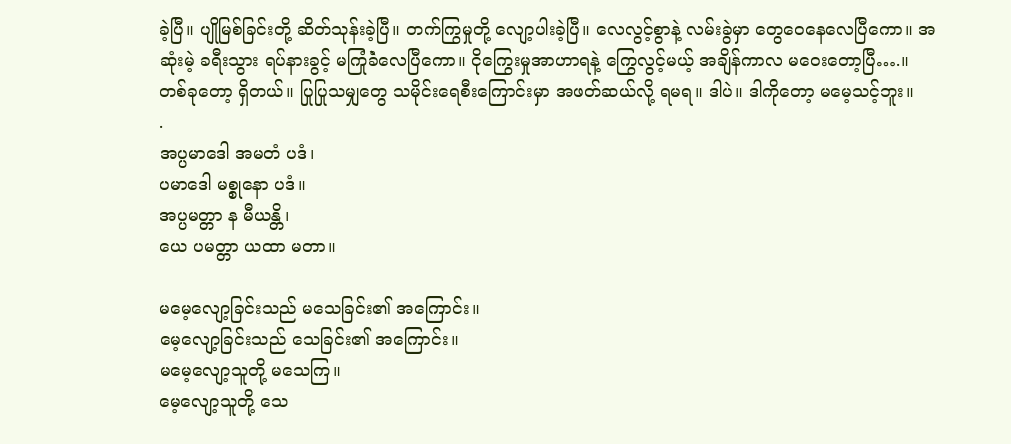ခဲ့ပြီ။ ပျိုမြစ်ခြင်းတို့ ဆိတ်သုန်းခဲ့ပြီ။ တက်ကြွမှုတို့ လျော့ပါးခဲ့ပြီ။ လေလွင့်စွာနဲ့ လမ်းခွဲမှာ တွေဝေနေလေပြီကော။ အဆုံးမဲ့ ခရီးသွား ရပ်နားခွင့် မကြုံခဲံလေပြီကော။ ငိုကြွေးမှုအာဟာရနဲ့ ကြွေလွင့်မယ့် အချိန်ကာလ မဝေးတော့ပြီ….။ တစ်ခုတော့ ရှိတယ်။ ပြုပြုသမျှတွေ သမိုင်းရေစီးကြောင်းမှာ အဖတ်ဆယ်လို့ ရမရ။ ဒါပဲ။ ဒါကိုတော့ မမေ့သင့်ဘူး။
.
အပ္ပမာဒေါ အမတံ ပဒံ၊
ပမာဒေါ မစ္စုနော ပဒံ။
အပ္ပမတ္တာ န မီယန္တိ၊
ယေ ပမတ္တာ ယထာ မတာ။

မမေ့လျော့ခြင်းသည် မသေခြင်း၏ အကြောင်း။
မေ့လျော့ခြင်းသည် သေခြင်း၏ အကြောင်း။
မမေ့လျော့သူတို့ မသေကြ။
မေ့လျော့သူတို့ သေ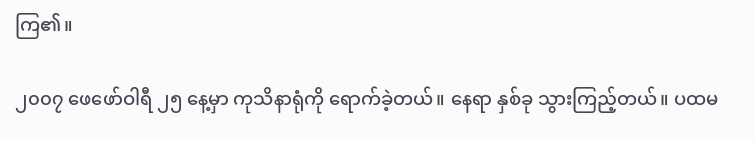ကြ၏။

၂၀၀၇ ဖေဖော်ဝါရီ ၂၅ နေ့မှာ ကုသိနာရုံကို ရောက်ခဲ့တယ်။ နေရာ နှစ်ခု သွားကြည့်တယ်။ ပထမ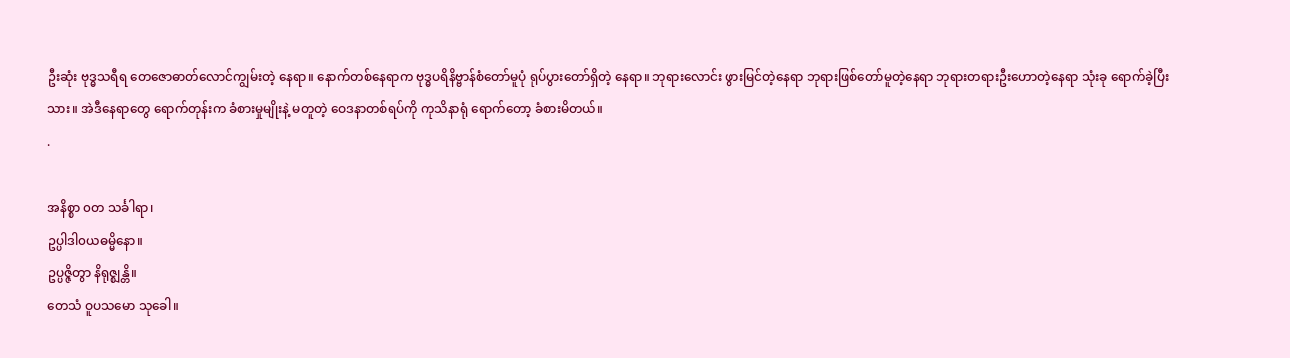ဦးဆုံး ဗုဒ္ဓသရီရ တေဇောဓာတ်လောင်ကျွမ်းတဲ့ နေရာ။ နောက်တစ်နေရာက ဗုဒ္ဓပရိနိဗ္ဗာန်စံတော်မူပုံ ရုပ်ပွားတော်ရှိတဲ့ နေရာ။ ဘုရားလောင်း ဖွားမြင်တဲ့နေရာ ဘုရားဖြစ်တော်မူတဲ့နေရာ ဘုရားတရားဦးဟောတဲ့နေရာ သုံးခု ရောက်ခဲ့ပြီးသား။ အဲဒီနေရာတွေ ရောက်တုန်းက ခံစားမှုမျိုးနဲ့ မတူတဲ့ ဝေဒနာတစ်ရပ်ကို ကုသိနာရုံ ရောက်တော့ ခံစားမိတယ်။
.

အနိစ္စာ ၀တ သင်္ခါရာ၊
ဥပ္ပါဒါ၀ယဓမ္မိနော။
ဥပ္ပဇ္ဇိတွာ နိရုဇ္စျန္တိ။
တေသံ ဝူပသမော သုခေါ။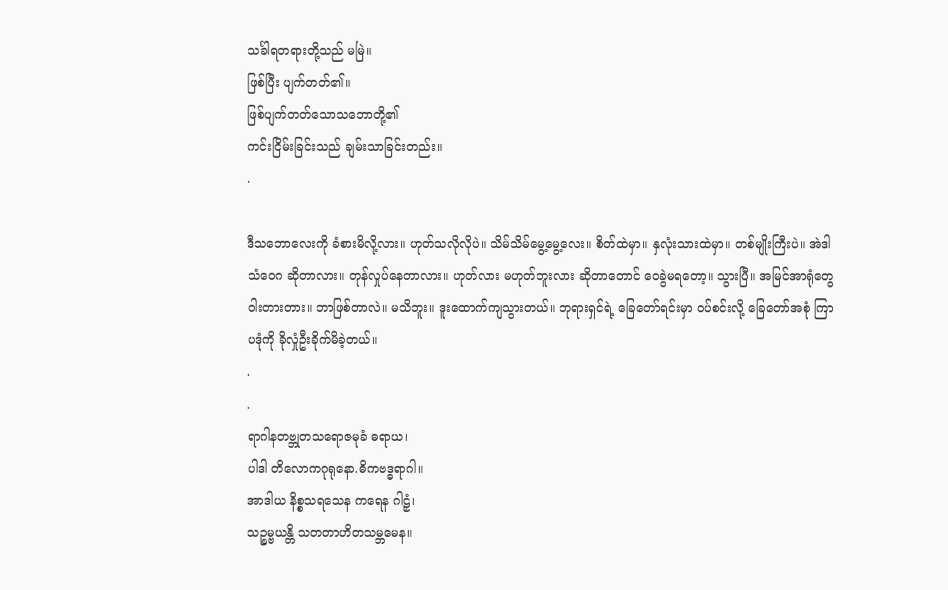သင်္ခါရတရားတို့သည် မမြဲ။
ဖြစ်ပြီး ပျက်တတ်၏။
ဖြစ်ပျက်တတ်သောသဘောတို့၏
ကင်းငြိမ်းခြင်းသည် ချမ်းသာခြင်းတည်း။
.

ဒီသဘောလေးကို ခံစားမိလို့လား။ ဟုတ်သလိုလိုပဲ။ သိမ်သိမ်မွေ့မွေ့လေး။ စိတ်ထဲမှာ။ နှလုံးသားထဲမှာ။ တစ်မျိုးကြီးပဲ။ အဲဒါ သံဝေဂ ဆိုတာလား။ တုန်လှုပ်နေတာလား။ ဟုတ်လား မဟုတ်ဘူးလား ဆိုတာတောင် ဝေခွဲမရတော့။ သွားပြီ။ အမြင်အာရုံတွေ ဝါးတားတား။ ဘာဖြစ်တာလဲ။ မသိဘူး။ ဒူးထောက်ကျသွားတယ်။ ဘုရားရှင်ရဲ့ ခြေတော်ရင်းမှာ ဝပ်စင်းလို့ ခြေတော်အစုံ ကြာပဒုံကို ခိုလှုံဦးခိုက်မိခဲ့တယ်။
.
.
ရာဂါနတဗ္ဘုတသရောဇမုခံ ဓရာယ၊
ပါဒါ တိလောကဂုရုနော.ဓိကဗဒ္ဓရာဂါ။
အာဒါယ နိစ္စသရသေန ကရေန ဂါဠှံ၊
သဉ္စမ္ဗယန္တိ သတတာဟိတသမ္ဘမေန။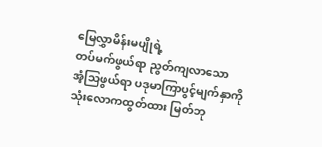မြေလွှာမိန်းမပျိုရဲ့
တပ်မက်ဖွယ်ရာ ညွတ်ကျလာသော
အံ့သြဖွယ်ရာ ပဒုမာကြာပွင့်မျက်နှာကို
သုံးလောကထွတ်ထား မြတ်ဘု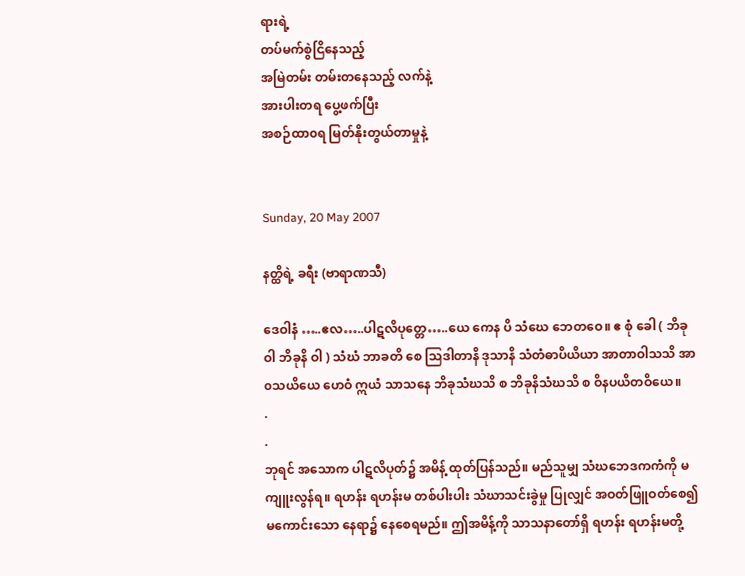ရားရဲ့
တပ်မက်စွဲငြိနေသည့်
အမြဲတမ်း တမ်းတနေသည့် လက်နဲ့
အားပါးတရ ပွေ့ဖက်ပြီး
အစဉ်ထာ၀ရ မြတ်နိုးတွယ်တာမှုနဲ့


Sunday, 20 May 2007

နတ္ထိရဲ့ ခရီး (ဗာရာဏသီ)

ဒေဝါနံ …..ဧလ…..ပါဋလိပုတ္တေ…..ယေ ကေန ပိ သံဃေ ဘေတဝေ။ ဧ စုံ ခေါ ( ဘိခု ဝါ ဘိခုနိ ဝါ ) သံဃံ ဘာခတိ စေ သြဒါတာနိ ဒုသာနိ သံတံဓာပိယိယာ အာတာဝါသသိ အာ၀သယိယေ ဟေဝံ ဣယံ သာသနေ ဘိခုသံဃသိ စ ဘိခုနိသံဃသိ စ ဝိနပယိတဝိယေ။
.
.
ဘုရင် အသောက ပါဋလိပုတ်၌ အမိန့် ထုတ်ပြန်သည်။ မည်သူမျှ သံဃဘေဒကကံကို မကျူးလွန်ရ။ ရဟန်း ရဟန်းမ တစ်ပါးပါး သံဃာသင်းခွဲမှု ပြုလျှင် အဝတ်ဖြူဝတ်စေ၍ မကောင်းသော နေရာ၌ နေစေရမည်။ ဤအမိန့်ကို သာသနာတော်ရှိ ရဟန်း ရဟန်းမတို့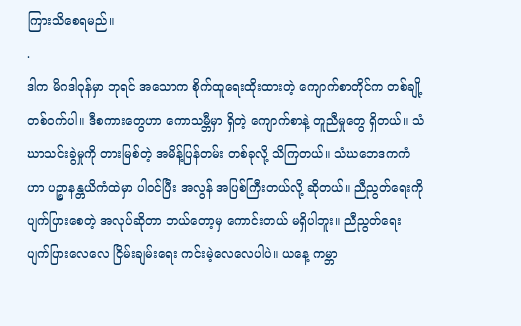ကြားသိစေရမည်။
.
ဒါက မိဂဒါဝုန်မှာ ဘုရင် အသောက စိုက်ထူရေးထိုးထားတဲ့ ကျောက်စာတိုင်က တစ်ချို့ တစ်ဝက်ပါ။ ဒီစကားတွေဟာ ကောသမ္ဘီမှာ ရှိတဲ့ ကျောက်စာနဲ့ တူညီမှုတွေ ရှိတယ်။ သံဃာသင်းခွဲမှုကို တားမြစ်တဲ့ အမိန့်ပြန်တမ်း တစ်ခုလို့ သိကြတယ်။ သံဃဘေဒကကံဟာ ပဉ္စာနန္တယိကံထဲမှာ ပါဝင်ပြီး အလွန် အပြစ်ကြီးတယ်လို့ ဆိုတယ်။ ညီညွတ်ရေးကို ပျက်ပြားစေတဲ့ အလုပ်ဆိုတာ ဘယ်တော့မှ ကောင်းတယ် မရှိပါဘူး။ ညီညွတ်ရေး ပျက်ပြားလေလေ ငြိမ်းချမ်းရေး ကင်းမဲ့လေလေပါပဲ။ ယနေ့ ကမ္ဘာ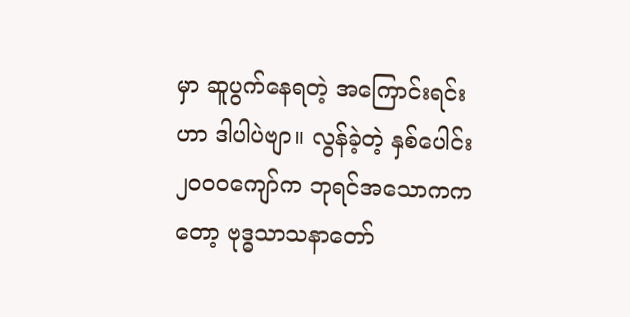မှာ ဆူပွက်နေရတဲ့ အကြောင်းရင်းဟာ ဒါပါပဲဗျာ။ လွန်ခဲ့တဲ့ နှစ်ပေါင်း ၂၀၀ဝကျော်က ဘုရင်အသောကကတော့ ဗုဒ္ဓသာသနာတော်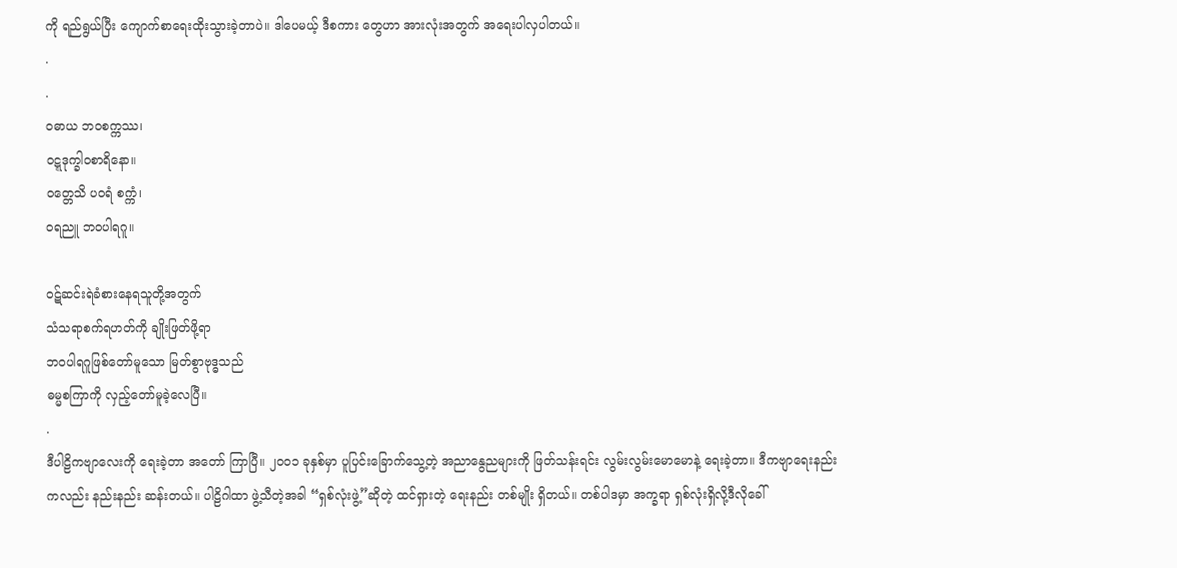ကို ရည်ရွယ်ပြီး ကျောက်စာရေးထိုးသွားခဲ့တာပဲ။ ဒါပေမယ့် ဒီစကား တွေဟာ အားလုံးအတွက် အရေးပါလှပါတယ်။
.
.
၀ဓာယ ဘဝစက္ကဿ၊
၀ဋ္ဋဒုက္ခါ၀စာရိနော။
ဝတ္တေသိ ပ၀ရံ စက္ကံ၊
၀ရညူ ဘဝပါရဂူ။

၀ဋ်ဆင်းရဲခံစားနေရသူတို့အတွက်
သံသရာစက်ရဟတ်ကို ချိုးဖြတ်ဖို့ရာ
ဘဝပါရဂူဖြစ်တော်မူသော မြတ်စွာဗုဒ္ဓသည်
ဓမ္မစကြာကို လှည့်တော်မူခဲ့လေပြီ။
.
ဒီပါဠိကဗျာလေးကို ရေးခဲ့တာ အတော် ကြာပြီ။ ၂၀၀၁ ခုနှစ်မှာ ပူပြင်းခြောက်သွေ့တဲ့ အညာနွေညများကို ဖြတ်သန်းရင်း လွမ်းလွမ်းမောမောနဲ့ ရေးခဲ့တာ။ ဒီကဗျာရေးနည်းကလည်း နည်းနည်း ဆန်းတယ်။ ပါဠိဂါထာ ဖွဲ့သီတဲ့အခါ “ရှစ်လုံးဖွဲ့”ဆိုတဲ့ ထင်ရှားတဲ့ ရေးနည်း တစ်မျိုး ရှိတယ်။ တစ်ပါဒမှာ အက္ခရာ ရှစ်လုံးရှိလို့ဒီလိုခေါ်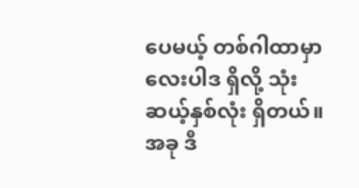ပေမယ့် တစ်ဂါထာမှာ လေးပါဒ ရှိလို့ သုံးဆယ့်နှစ်လုံး ရှိတယ်။ အခု ဒီ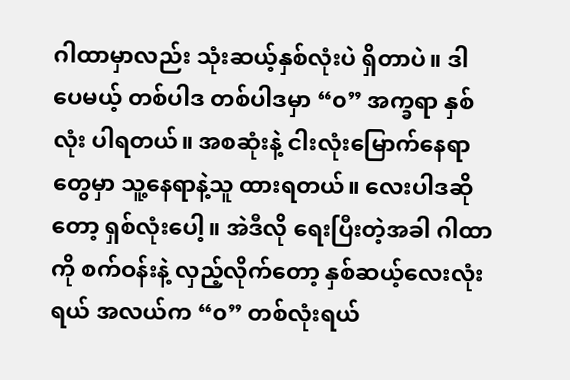ဂါထာမှာလည်း သုံးဆယ့်နှစ်လုံးပဲ ရှိတာပဲ။ ဒါပေမယ့် တစ်ပါဒ တစ်ပါဒမှာ “၀” အက္ခရာ နှစ်လုံး ပါရတယ်။ အစဆုံးနဲ့ ငါးလုံးမြောက်နေရာတွေမှာ သူ့နေရာနဲ့သူ ထားရတယ်။ လေးပါဒဆိုတော့ ရှစ်လုံးပေါ့။ အဲဒီလို ရေးပြီးတဲ့အခါ ဂါထာကို စက်ဝန်းနဲ့ လှည့်လိုက်တော့ နှစ်ဆယ့်လေးလုံးရယ် အလယ်က “၀” တစ်လုံးရယ်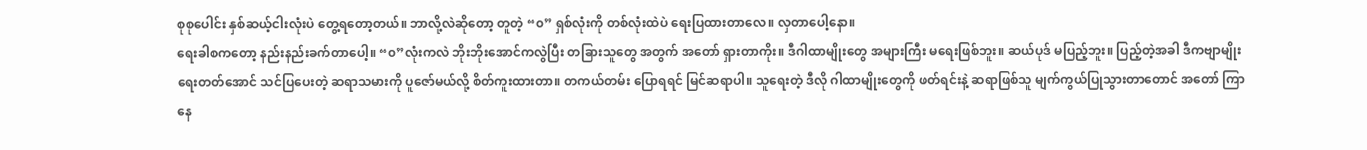စုစုပေါင်း နှစ်ဆယ့်ငါးလုံးပဲ တွေ့ရတော့တယ်။ ဘာလို့လဲဆိုတော့ တူတဲ့ “၀” ရှစ်လုံးကို တစ်လုံးထဲပဲ ရေးပြထားတာလေ။ လှတာပေါ့နော။
ရေးခါစကတော့ နည်းနည်းခက်တာပေါ့။ “၀”လုံးကလဲ ဘိုးဘိုးအောင်ကလွဲပြီး တခြားသူတွေ အတွက် အတော် ရှားတာကိုး။ ဒီဂါထာမျိုးတွေ အများကြီး မရေးဖြစ်ဘူး။ ဆယ်ပုဒ် မပြည့်ဘူး။ ပြည့်တဲ့အခါ ဒီကဗျာမျိုး ရေးတတ်အောင် သင်ပြပေးတဲ့ ဆရာသမားကို ပူဇော်မယ်လို့ စိတ်ကူးထားတာ။ တကယ်တမ်း ပြောရရင် မြင်ဆရာပါ။ သူရေးတဲ့ ဒီလို ဂါထာမျိုးတွေကို ဖတ်ရင်းနဲ့ ဆရာဖြစ်သူ မျက်ကွယ်ပြုသွားတာတောင် အတော် ကြာနေ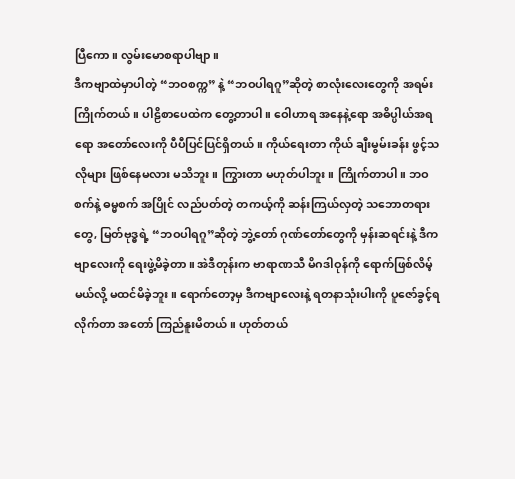ပြီကော။ လွမ်းမောစရာပါဗျာ။
ဒီကဗျာထဲမှာပါတဲ့ “ဘဝစက္က” နဲ့ “ဘဝပါရဂူ”ဆိုတဲ့ စာလုံးလေးတွေကို အရမ်း ကြိုက်တယ်။ ပါဠိစာပေထဲက တွေ့တာပါ။ ဝေါဟာရ အနေနဲ့ရော အဓိပ္ပါယ်အရရော အတော်လေးကို ပီပီပြင်ပြင်ရှိတယ်။ ကိုယ်ရေးတာ ကိုယ် ချီးမွမ်းခန်း ဖွင့်သလိုများ ဖြစ်နေမလား မသိဘူး။ ကြွားတာ မဟုတ်ပါဘူး။ ကြိုက်တာပါ။ ဘဝစက်နဲ့ ဓမ္မစက် အပြိုင် လည်ပတ်တဲ့ တကယ့်ကို ဆန်းကြယ်လှတဲ့ သဘောတရားတွေ, မြတ်ဗုဒ္ဓရဲ့ “ဘဝပါရဂူ”ဆိုတဲ့ ဘွဲ့တော် ဂုဏ်တော်တွေကို မှန်းဆရင်းနဲ့ ဒီကဗျာလေးကို ရေးဖွဲ့မိခဲ့တာ။ အဲဒီတုန်းက ဗာရာဏသီ မိဂဒါဝုန်ကို ရောက်ဖြစ်လိမ့်မယ်လို့ မထင်မိခဲ့ဘူး။ ရောက်တော့မှ ဒီကဗျာလေးနဲ့ ရတနာသုံးပါးကို ပူဇော်ခွင့်ရလိုက်တာ အတော် ကြည်နူးမိတယ်။ ဟုတ်တယ်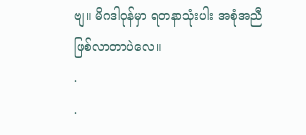ဗျ။ မိဂဒါဝုန်မှာ ရတနာသုံးပါး အစုံအညီ ဖြစ်လာတာပဲလေ။
.
.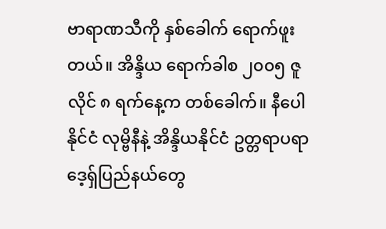ဗာရာဏသီကို နှစ်ခေါက် ရောက်ဖူးတယ်။ အိန္ဒိယ ရောက်ခါစ ၂၀၀၅ ဇူလိုင် ၈ ရက်နေ့က တစ်ခေါက်။ နီပေါနိုင်ငံ လုမ္ဗိနီနဲ့ အိန္ဒိယနိုင်ငံ ဥတ္တရာပရာဒေ့ရှ်ပြည်နယ်တွေ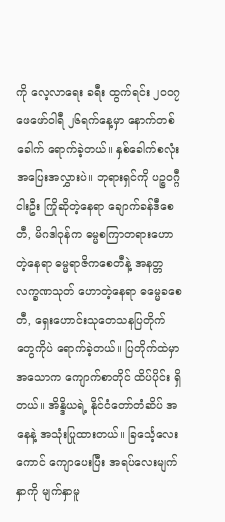ကို လေ့လာရေး ခရီး ထွက်ရင်း ၂၀၀၇ ဖေဖော်ဝါရီ ၂၆ရက်နေ့မှာ နောက်တစ်ခေါက် ရောက်ခဲ့တယ်။ နှစ်ခေါက်စလုံး အပြေးအလွှားပဲ။ ဘုရားရှင်ကို ပဉ္စဝဂ္ဂီ ငါးဦး ကြိုဆိုတဲ့နေရာ ချောက်ခန်ဒီစေတီ, မိဂဒါဝုန်က ဓမ္မစကြာတရားဟောတဲ့နေရာ ဓမ္မရာဇိကစေတီနဲ့ အနတ္တလက္ခဏသုတ် ဟောတဲ့နေရာ ဓမ္မေခစေတီ, ရှေးဟောင်းသုတေသနပြတိုက်တွေကိုပဲ ရောက်ခဲ့တယ်။ ပြတိုက်ထဲမှာ အသောက ကျောက်စာတိုင် ထိပ်ပိုင်း ရှိတယ်။ အိန္ဒိယရဲ့ နိုင်ငံတော်တံဆိပ် အနေနဲ့ အသုံးပြုထားတယ်။ ခြင်္သေ့လေးကောင် ကျောပေးပြီး အရပ်လေးမျက်နှာကို မျက်နှာမူ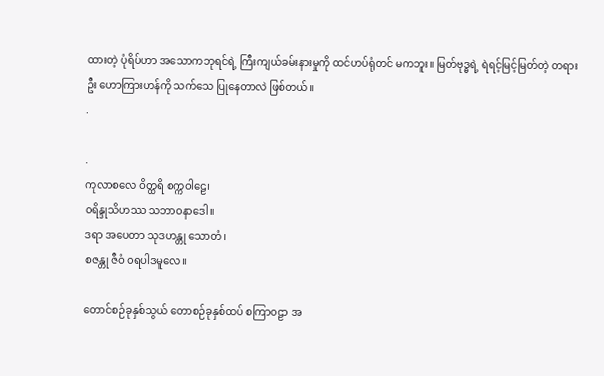ထားတဲ့ ပုံရိပ်ဟာ အသောကဘုရင်ရဲ့ ကြီးကျယ်ခမ်းနားမှုကို ထင်ဟပ်ရုံတင် မကဘူး။ မြတ်ဗုဒ္ဓရဲ့ ရဲရင့်မြင့်မြတ်တဲ့ တရားဦး ဟောကြားဟန်ကို သက်သေ ပြုနေတာလဲ ဖြစ်တယ်။
.

.
ကုလာစလေ ဝိတ္ထရိ စက္ကဝါဠေ၊
၀ရိန္ဒုသိဟဿ သဘာဝနာဒေါ။
ဒရာ အပေတာ သုဒဟန္တု သောတံ၊
စဇန္တု ဇီဝံ ၀ရပါဒမူလေ။

တောင်စဉ်ခုနှစ်သွယ် တောစဉ်ခုနှစ်ထပ် စကြာ၀ဠာ အ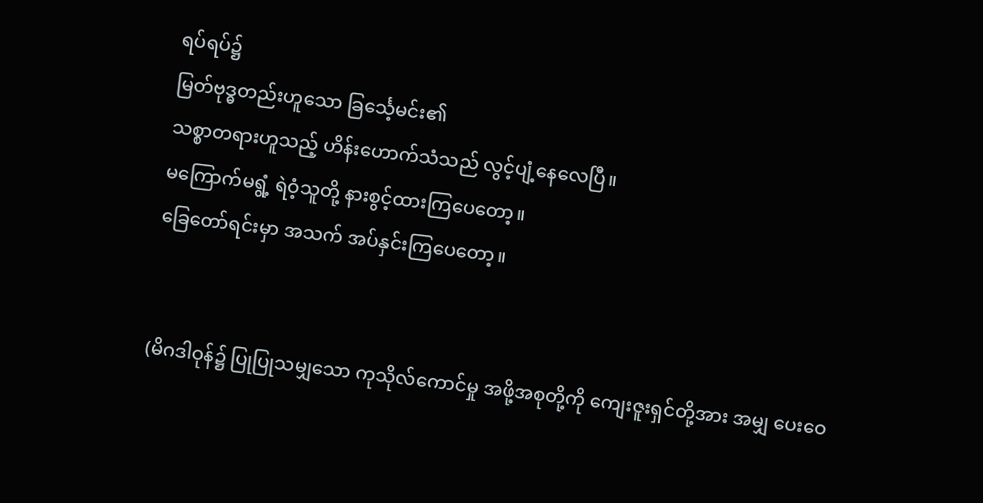ရပ်ရပ်၌
မြတ်ဗုဒ္ဓတည်းဟူသော ခြင်္သေ့မင်း၏
သစ္စာတရားဟူသည့် ဟိန်းဟောက်သံသည် လွင့်ပျံ့နေလေပြီ။
မကြောက်မရွံ့ ရဲဝံ့သူတို့ နားစွင့်ထားကြပေတော့။
ခြေတော်ရင်းမှာ အသက် အပ်နှင်းကြပေတော့။


(မိဂဒါဝုန်၌ ပြုပြုသမျှသော ကုသိုလ်ကောင်မှု အဖို့အစုတို့ကို ကျေးဇူးရှင်တို့အား အမျှ ပေးဝေ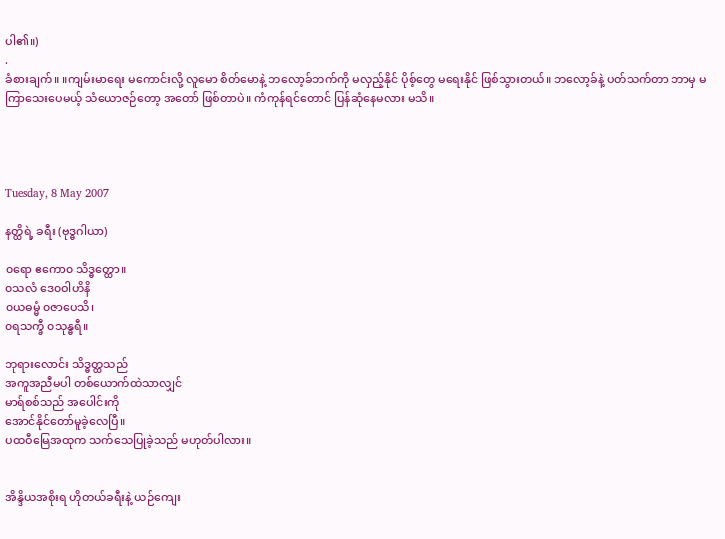ပါ၏။)
.
ခံစားချက်။ ။ကျမ်းမာရေး မကောင်းလို့ လူမော စိတ်မောနဲ့ ဘလော့ခ်ဘက်ကို မလှည့်နိုင် ပိုစ့်တွေ မရေးနိုင် ဖြစ်သွားတယ်။ ဘလော့ခ်နဲ့ ပတ်သက်တာ ဘာမှ မကြာသေးပေမယ့် သံယောဇဉ်တော့ အတော် ဖြစ်တာပဲ။ ကံကုန်ရင်တောင် ပြန်ဆုံနေမလား မသိ။




Tuesday, 8 May 2007

နတ္ထိရဲ့ ခရီး (ဗုဒ္ဓဂါယာ)

၀ရော ဧကော၀ သိဒ္ဓတ္ထော။
၀သလံ ဒေ၀ဝါဟိနိ
၀ယဓမ္မံ ၀ဇာပေသိ၊
၀ရသက္ခီ ၀သုန္ဓရီ။

ဘုရားလောင်း သိဒ္ဓတ္ထသည်
အကူအညီမပါ တစ်ယောက်ထဲသာလျှင်
မာရ်စစ်သည် အပေါင်းကို
အောင်နိုင်တော်မူခဲ့လေပြီ။
ပထဝီမြေအထုက သက်သေပြုခဲ့သည် မဟုတ်ပါလား။


အိန္ဒိယအစိုးရ ဟိုတယ်ခရီးနဲ့ ယဉ်ကျေး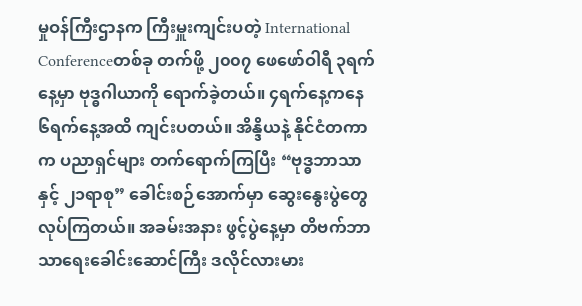မှုဝန်ကြီးဌာနက ကြီးမှူးကျင်းပတဲ့ International Conferenceတစ်ခု တက်ဖို့ ၂၀၀၇ ဖေဖော်ဝါရီ ၃ရက်နေ့မှာ ဗုဒ္ဓဂါယာကို ရောက်ခဲ့တယ်။ ၄ရက်နေ့ကနေ ၆ရက်နေ့အထိ ကျင်းပတယ်။ အိန္ဒိယနဲ့ နိုင်ငံတကာက ပညာရှင်များ တက်ရောက်ကြပြီး “ဗုဒ္ဓဘာသာနှင့် ၂၁ရာစု” ခေါင်းစဉ်အောက်မှာ ဆွေးနွေးပွဲတွေ လုပ်ကြတယ်။ အခမ်းအနား ဖွင့်ပွဲနေ့မှာ တိဗက်ဘာသာရေးခေါင်းဆောင်ကြီး ဒလိုင်လားမား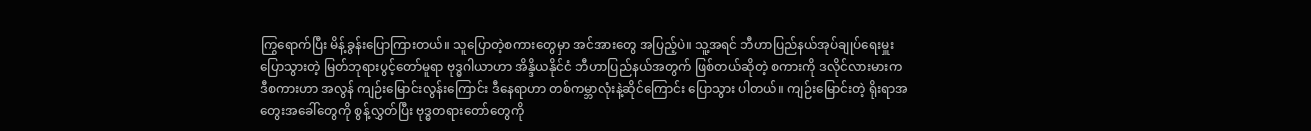ကြွရောက်ပြီး မိန့်ခွန်းပြောကြားတယ်။ သူပြောတဲ့စကားတွေမှာ အင်အားတွေ အပြည့်ပဲ။ သူ့အရင် ဘီဟာပြည်နယ်အုပ်ချုပ်ရေးမှူး ပြောသွားတဲ့ မြတ်ဘုရားပွင့်တော်မူရာ ဗုဒ္ဓဂါယာဟာ အိန္ဒိယနိုင်ငံ ဘီဟာပြည်နယ်အတွက် ဖြစ်တယ်ဆိုတဲ့ စကားကို ဒလိုင်လားမားက ဒီစကားဟာ အလွန် ကျဉ်းမြောင်းလွန်းကြောင်း ဒီနေရာဟာ တစ်ကမ္ဘာလုံးနဲ့ဆိုင်ကြောင်း ပြောသွား ပါတယ်။ ကျဉ်းမြောင်းတဲ့ ရိုးရာအတွေးအခေါ်တွေကို စွန့်လွှတ်ပြီး ဗုဒ္ဓတရားတော်တွေကို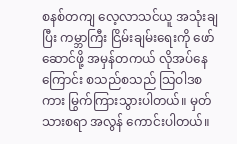စနစ်တကျ လေ့လာသင်ယူ အသုံးချပြီး ကမ္ဘာကြီး ငြိမ်းချမ်းရေးကို ဖော်ဆောင်ဖို့ အမှန်တကယ် လိုအပ်နေကြောင်း စသည်စသည် သြဝါဒစကား မြွက်ကြားသွားပါတယ်။ မှတ်သားစရာ အလွန် ကောင်းပါတယ်။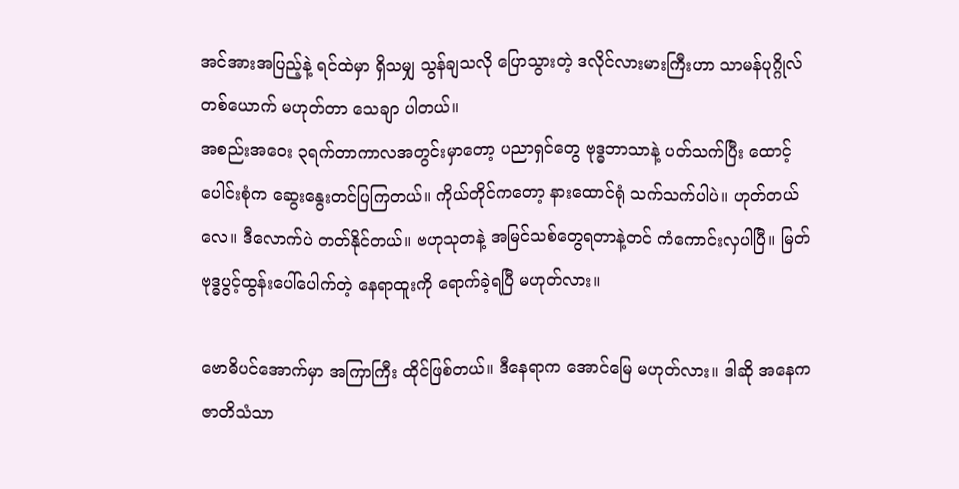အင်အားအပြည့်နဲ့ ရင်ထဲမှာ ရှိသမျှ သွန်ချသလို ပြောသွားတဲ့ ဒလိုင်လားမားကြီးဟာ သာမန်ပုဂ္ဂိုလ်တစ်ယောက် မဟုတ်တာ သေချာ ပါတယ်။
အစည်းအဝေး ၃ရက်တာကာလအတွင်းမှာတော့ ပညာရှင်တွေ ဗုဒ္ဓဘာသာနဲ့ ပတ်သက်ပြီး ထောင့်ပေါင်းစုံက ဆွေးနွေးတင်ပြကြတယ်။ ကိုယ်တိုင်ကတော့ နားထောင်ရုံ သက်သက်ပါပဲ။ ဟုတ်တယ်လေ။ ဒီလောက်ပဲ တတ်နိုင်တယ်။ ဗဟုသုတနဲ့ အမြင်သစ်တွေရတာနဲ့တင် ကံကောင်းလှပါပြီ။ မြတ်ဗုဒ္ဓပွင့်ထွန်းပေါ်ပေါက်တဲ့ နေရာထူးကို ရောက်ခဲ့ရပြီ မဟုတ်လား။

ဗောဓိပင်အောက်မှာ အကြာကြီး ထိုင်ဖြစ်တယ်။ ဒီနေရာက အောင်မြေ မဟုတ်လား။ ဒါဆို အနေကဇာတိသံသာ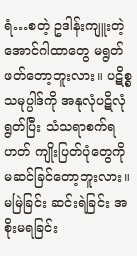ရံ…စတဲ့ ဥဒါန်းကျူးတဲ့ အောင်ဂါထာတွေ မရွတ်ဖတ်တော့ဘူးလား။ ပဋိစ္စသမုပ္ပါဒ်ကို အနုလုံပဋိလုံ ရွတ်ပြီး သံသရာစက်ရဟတ် ကျိုးပြတ်ပုံတွေကို မဆင်ခြင်တော့ဘူးလား။ မမြဲခြင်း ဆင်းရဲခြင်း အစိုးမရခြင်း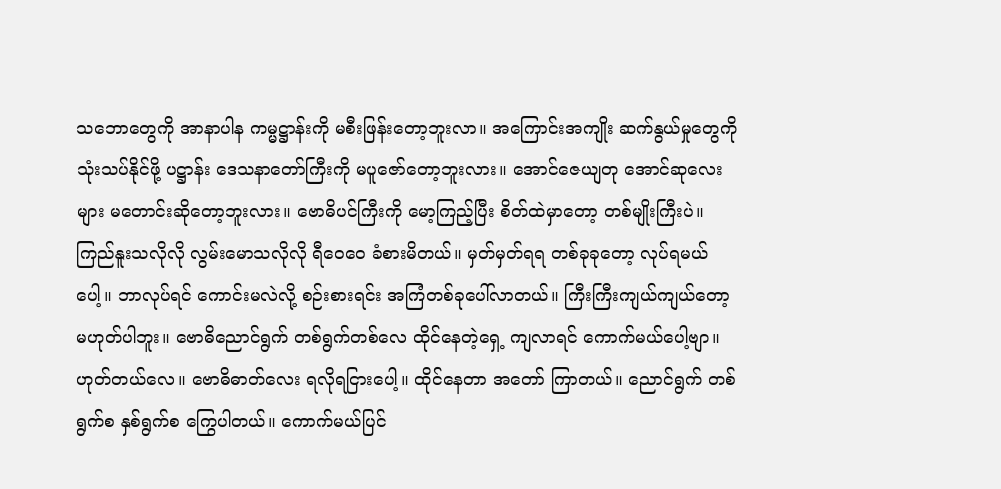သဘောတွေကို အာနာပါန ကမ္မဋ္ဌာန်းကို မစီးဖြန်းတော့ဘူးလာ။ အကြောင်းအကျိုး ဆက်နွယ်မှုတွေကို သုံးသပ်နိုင်ဖို့ ပဋ္ဌာန်း ဒေသနာတော်ကြီးကို မပူဇော်တော့ဘူးလား။ အောင်ဇေယျတု အောင်ဆုလေးများ မတောင်းဆိုတော့ဘူးလား။ ဗောဓိပင်ကြီးကို မော့ကြည့်ပြီး စိတ်ထဲမှာတော့ တစ်မျိုးကြီးပဲ။ ကြည်နူးသလိုလို လွမ်းမောသလိုလို ရီဝေဝေ ခံစားမိတယ်။ မှတ်မှတ်ရရ တစ်ခုခုတော့ လုပ်ရမယ်ပေါ့။ ဘာလုပ်ရင် ကောင်းမလဲလို့ စဉ်းစားရင်း အကြံတစ်ခုပေါ်လာတယ်။ ကြီးကြီးကျယ်ကျယ်တော့ မဟုတ်ပါဘူး။ ဗောဓိညောင်ရွက် တစ်ရွက်တစ်လေ ထိုင်နေတဲ့ရှေ့ ကျလာရင် ကောက်မယ်ပေါ့ဗျာ။ ဟုတ်တယ်လေ။ ဗောဓိဓာတ်လေး ရလိုရငြားပေါ့။ ထိုင်နေတာ အတော် ကြာတယ်။ ညောင်ရွက် တစ်ရွက်စ နှစ်ရွက်စ ကြွေပါတယ်။ ကောက်မယ်ပြင်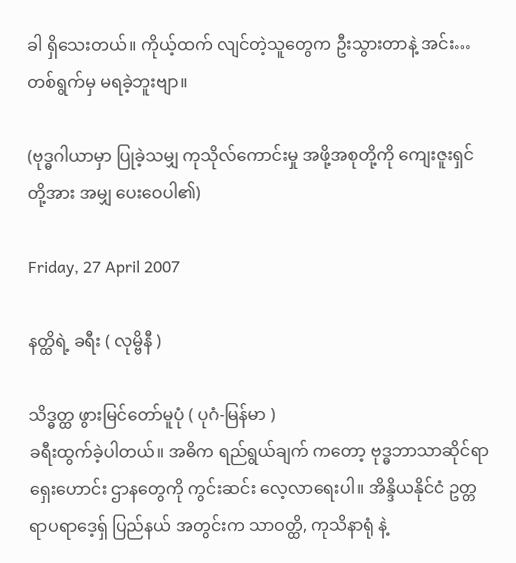ခါ ရှိသေးတယ်။ ကိုယ့်ထက် လျင်တဲ့သူတွေက ဦးသွားတာနဲ့ အင်း…တစ်ရွက်မှ မရခဲ့ဘူးဗျာ။

(ဗုဒ္ဓဂါယာမှာ ပြုခဲ့သမျှ ကုသိုလ်ကောင်းမှု အဖို့အစုတို့ကို ကျေးဇူးရှင်တို့အား အမျှ ပေးဝေပါ၏)

Friday, 27 April 2007

နတ္ထိရဲ့ ခရီး ( လုမ္ဗိနီ )

သိဒ္ဓတ္ထ ဖွားမြင်တော်မူပုံ ( ပုဂံ-မြန်မာ )
ခရီးထွက်ခဲ့ပါတယ်။ အဓိက ရည်ရွယ်ချက် ကတော့ ဗုဒ္ဓဘာသာဆိုင်ရာ ရှေးဟောင်း ဌာနတွေကို ကွင်းဆင်း လေ့လာရေးပါ။ အိန္ဒိယနိုင်ငံ ဥတ္တရာပရာဒေ့ရှ် ပြည်နယ် အတွင်းက သာဝတ္ထိ, ကုသိနာရုံ နဲ့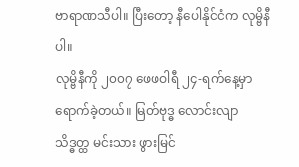ဗာရာဏသီပါ။ ပြီးတော့ နီပေါနိုင်ငံက လုမ္ဗိနီပါ။
လုမ္ဗိနီကို ၂၀၀၇ ဖေဖဝါရီ ၂၄-ရက်နေ့မှာ ရောက်ခဲ့တယ်။ မြတ်ဗုဒ္ဓ လောင်းလျာ သိဒ္ဓတ္ထ မင်းသား ဖွားမြင်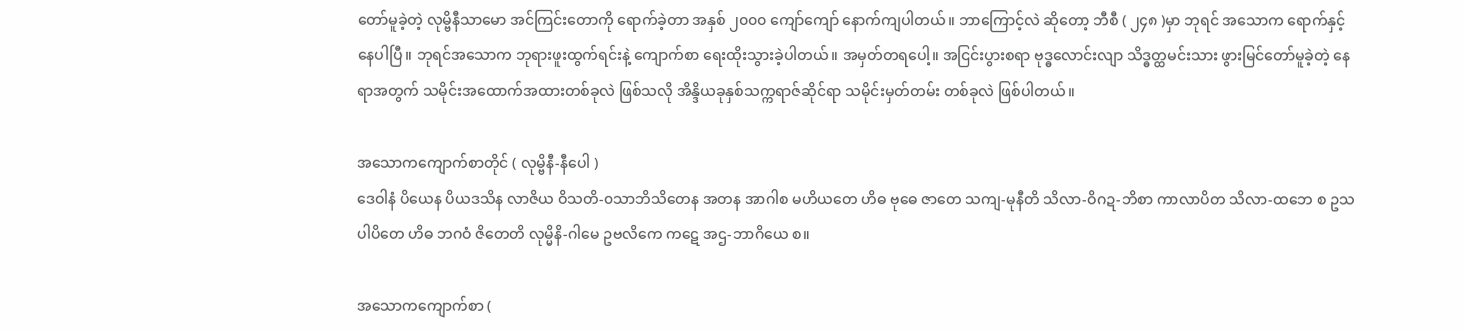တော်မူခဲ့တဲ့ လုမ္ဗိနီသာမော အင်ကြင်းတောကို ရောက်ခဲ့တာ အနှစ် ၂၀၀၀ ကျော်ကျော် နောက်ကျပါတယ်။ ဘာကြောင့်လဲ ဆိုတော့ ဘီစီ ( ၂၄၈ )မှာ ဘုရင် အသောက ရောက်နှင့်နေပါပြီ။ ဘုရင်အသောက ဘုရားဖူးထွက်ရင်းနဲ့ ကျောက်စာ ရေးထိုးသွားခဲ့ပါတယ်။ အမှတ်တရပေါ့။ အငြင်းပွားစရာ ဗုဒ္ဓလောင်းလျာ သိဒ္ဓတ္ထမင်းသား ဖွားမြင်တော်မူခဲ့တဲ့ နေရာအတွက် သမိုင်းအထောက်အထားတစ်ခုလဲ ဖြစ်သလို အိန္ဒိယခုနှစ်သက္ကရာဇ်ဆိုင်ရာ သမိုင်းမှတ်တမ်း တစ်ခုလဲ ဖြစ်ပါတယ်။

အသောကကျောက်စာတိုင် ( လုမ္ဗိနီ-နီပေါ )
ဒေဝါနံ ပိယေန ပိယဒသိန လာဇိယ ဝိသတိ-၀သာဘိသိတေန အတန အာဂါစ မဟိယတေ ဟိဓ ဗုဓေ ဇာတေ သကျ-မုနီတိ သိလာ-ဝိဂဍ-ဘိစာ ကာလာပိတ သိလာ-ထဘေ စ ဥသပါပိတေ ဟိဓ ဘဂဝံ ဇိတေတိ လုမ္မိနိ-ဂါမေ ဥဗလိကေ ကဋေ အဌ-ဘာဂိယေ စ။

အသောကကျောက်စာ (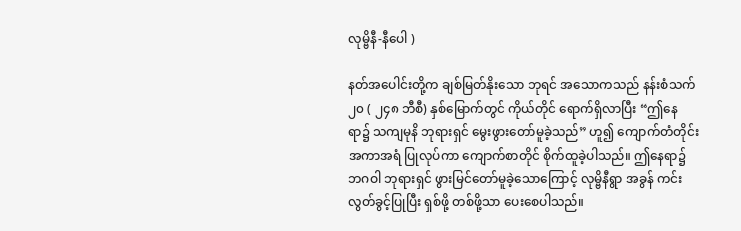လုမ္ဗိနီ-နီပေါ )

နတ်အပေါင်းတို့က ချစ်မြတ်နိုးသော ဘုရင် အသောကသည် နန်းစံသက် ၂၀ ( ၂၄၈ ဘီစီ) နှစ်မြောက်တွင် ကိုယ်တိုင် ရောက်ရှိလာပြီး “ဤနေရာ၌ သကျမုနိ ဘုရားရှင် မွေးဖွားတော်မူခဲ့သည်” ဟူ၍ ကျောက်တံတိုင်း အကာအရံ ပြုလုပ်ကာ ကျောက်စာတိုင် စိုက်ထူခဲ့ပါသည်။ ဤနေရာ၌ ဘဂဝါ ဘုရားရှင် ဖွားမြင်တော်မူခဲ့သောကြောင့် လုမ္ဗိနီရွာ အခွန် ကင်းလွတ်ခွင့်ပြုပြီး ရှစ်ဖို့ တစ်ဖို့သာ ပေးစေပါသည်။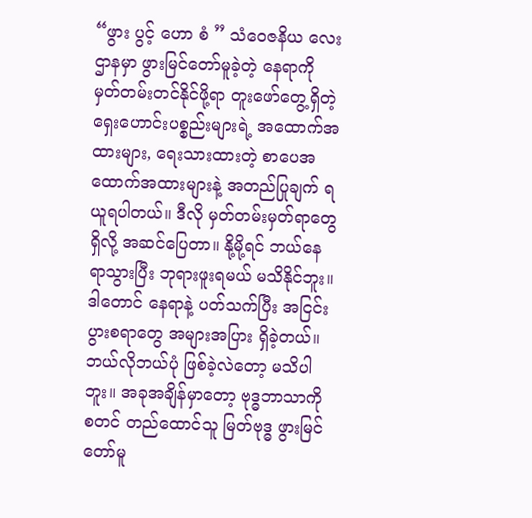“ဖွား ပွင့် ဟော စံ ” သံဝေဇနိယ လေးဌာနမှာ ဖွားမြင်တော်မူခဲ့တဲ့ နေရာကို မှတ်တမ်းတင်နိုင်ဖို့ရာ တူးဖော်တွေ့ရှိတဲ့ ရှေးဟောင်းပစ္စည်းများရဲ့ အထောက်အထားများ, ရေးသားထားတဲ့ စာပေအထောက်အထားများနဲ့ အတည်ပြုချက် ရယူရပါတယ်။ ဒီလို မှတ်တမ်းမှတ်ရာတွေ ရှိလို့ အဆင်ပြေတာ။ နို့မို့ရင် ဘယ်နေရာသွားပြီး ဘုရားဖူးရမယ် မသိနိုင်ဘူး။ ဒါတောင် နေရာနဲ့ ပတ်သက်ပြီး အငြင်းပွားစရာတွေ အများအပြား ရှိခဲ့တယ်။ ဘယ်လိုဘယ်ပုံ ဖြစ်ခဲ့လဲတော့ မသိပါဘူး။ အခုအချိန်မှာတော့ ဗုဒ္ဓဘာသာကို စတင် တည်ထောင်သူ မြတ်ဗုဒ္ဓ ဖွားမြင်တော်မူ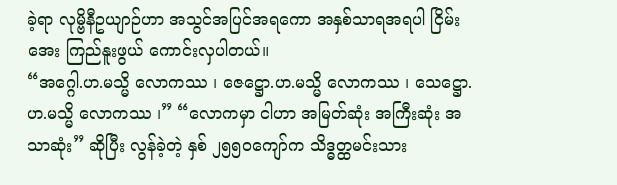ခဲ့ရာ လုမ္ဗိနီဥယျာဉ်ဟာ အသွင်အပြင်အရကော အနှစ်သာရအရပါ ငြိမ်းအေး ကြည်နူးဖွယ် ကောင်းလှပါတယ်။
“အဂ္ဂေါ.ဟ.မသ္မိ လောကဿ ၊ ဇေဋ္ဌော.ဟ.မသ္မိ လောကဿ ၊ သေဋ္ဌော.ဟ.မသ္မိ လောကဿ ၊” “လောကမှာ ငါဟာ အမြတ်ဆုံး အကြီးဆုံး အသာဆုံး” ဆိုပြီး လွန်ခဲ့တဲ့ နှစ် ၂၅၅ဝကျော်က သိဒ္ဓတ္ထမင်းသား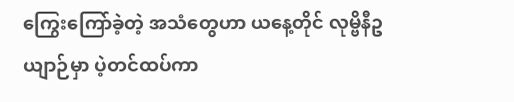ကြွေးကြော်ခဲ့တဲ့ အသံတွေဟာ ယနေ့တိုင် လုမ္ဗိနီဥယျာဉ်မှာ ပဲ့တင်ထပ်ကာ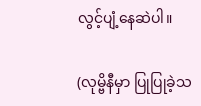လွင့်ပျံ့နေဆဲပါ။

(လုမ္ဗိနီမှာ ပြုပြုခဲ့သ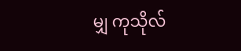မျှ ကုသိုလ်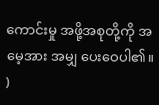ကောင်းမှု အဖို့အစုတို့ကို အမေ့အား အမျှ ပေးဝေပါ၏။ )